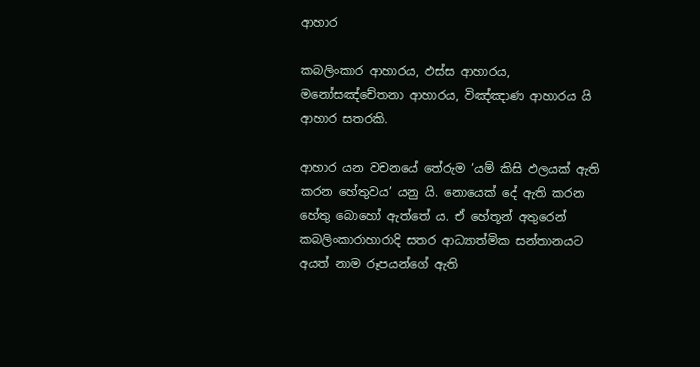ආහාර

කබලිංකාර ආහාරය, ඵස්ස ආහාරය, මනෝසඤ්චේතනා ආහාරය, විඤ්ඤාණ ආහාරය යි ආහාර සතරකි.

ආහාර යන වචනයේ තේරුම ‘යම් කිසි ඵලයක් ඇති කරන හේතුවය’ යනු යි. නොයෙක් දේ ඇති කරන හේතු බොහෝ ඇත්තේ ය. ඒ හේතූන් අතුරෙන් කබලිංකාරාහාරාදි සතර ආධ්‍යාත්මික සන්තානයට අයත් නාම රූපයන්ගේ ඇති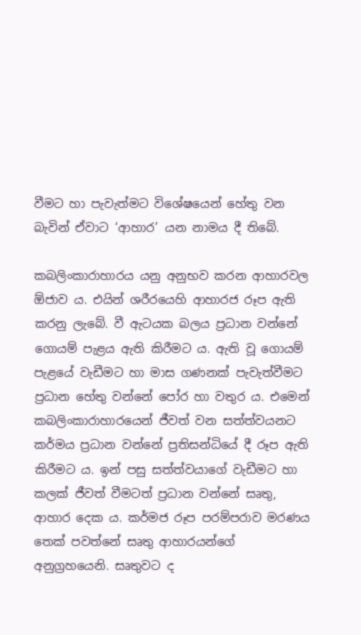වීමට හා පැවැත්මට විශේෂයෙන් හේතු වන බැවින් ඒවාට ‘ආහාර’ යන නාමය දී තිබේ.

කබලිංකාරාහාරය යනු අනුභව කරන ආහාරවල ඕජාව ය. එයින් ශරීරයෙහි ආහාරජ රූප ඇති කරනු ලැබේ. වී ඇටයක බලය ප්‍ර‍ධාන වන්නේ ගොයම් පැළය ඇති කිරීමට ය. ඇති වූ ගොයම් පැළයේ වැඩීමට හා මාස ගණනක් පැවැත්වීමට ප්‍ර‍ධාන හේතු වන්නේ පෝර හා වතුර ය. එමෙන් කබලිංකාරාහාරයෙන් ජීවත් වන සත්ත්වයනට කර්මය ප්‍ර‍ධාන වන්නේ ප්‍ර‍තිසන්ධියේ දී රූප ඇති කිරීමට ය. ඉන් පසු සත්ත්වයාගේ වැඩීමට හා කලක් ජීවත් වීමටත් ප්‍ර‍ධාන වන්නේ සෘතු, ආහාර දෙක ය. කර්මජ රූප පරම්පරාව මරණය තෙක් පවත්නේ සෘතු ආහාරයන්ගේ අනුග්‍ර‍හයෙනි. සෘතුවට ද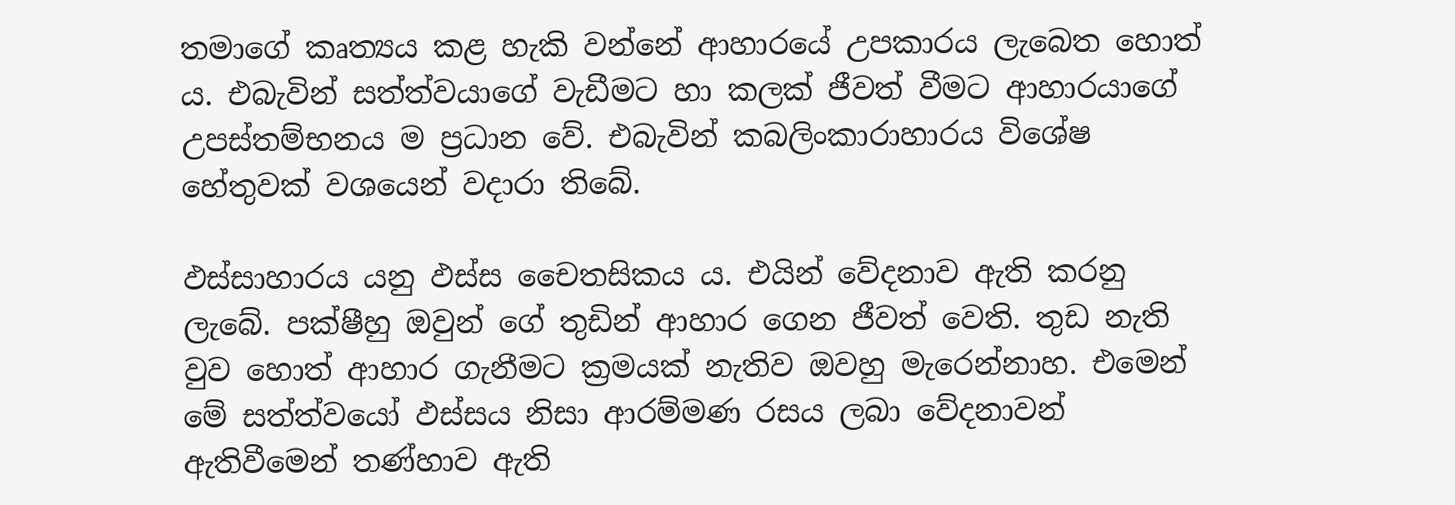තමාගේ කෘත්‍යය කළ හැකි වන්නේ ආහාරයේ උපකාරය ලැබෙත හොත් ය. එබැවින් සත්ත්වයාගේ වැඩීමට හා කලක් ජීවත් වීමට ආහාරයාගේ උපස්තම්භනය ම ප්‍ර‍ධාන වේ. එබැවින් කබලිංකාරාහාරය විශේෂ හේතුවක් වශයෙන් වදාරා තිබේ.

ඵස්සාහාරය යනු ඵස්ස චෛතසිකය ය. එයින් වේදනාව ඇති කරනු ලැබේ. පක්ෂීහු ඔවුන් ගේ තුඩින් ආහාර ගෙන ජීවත් වෙති. තුඩ නැති වුව හොත් ආහාර ගැනීමට ක්‍ර‍මයක් නැතිව ඔවහු මැරෙන්නාහ. එමෙන් මේ සත්ත්වයෝ ඵස්සය නිසා ආරම්මණ රසය ලබා වේදනාවන් ඇතිවීමෙන් තණ්හාව ඇති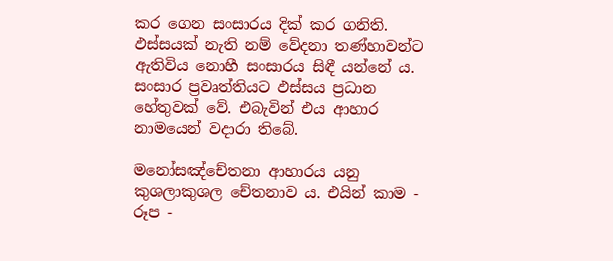කර ගෙන සංසාරය දික් කර ගනිති. ඵස්සයක් නැති නම් වේදනා තණ්හාවන්ට ඇතිවිය නොහී සංසාරය සිඳී යන්නේ ය. සංසාර ප්‍ර‍වෘත්තියට ඵස්සය ප්‍ර‍ධාන හේතුවක් වේ. එබැවින් එය ආහාර නාමයෙන් වදාරා තිබේ.

මනෝසඤ්චේතනා ආහාරය යනු කුශලාකුශල චේතනාව ය. එයින් කාම - රූප -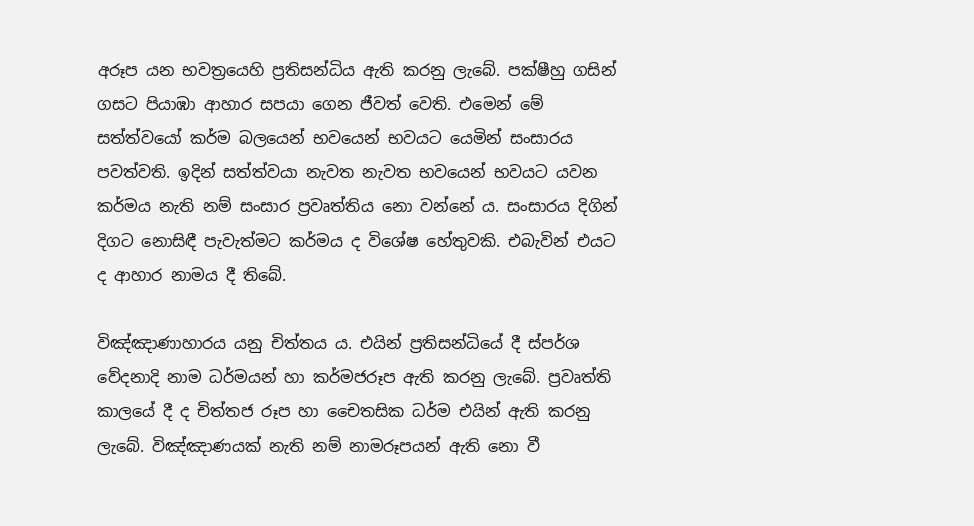අරූප යන භවත්‍රයෙහි ප්‍ර‍තිසන්ධිය ඇති කරනු ලැබේ. පක්ෂීහු ගසින් ගසට පියාඹා ආහාර සපයා ගෙන ජීවත් වෙති. එමෙන් මේ සත්ත්වයෝ කර්ම බලයෙන් භවයෙන් භවයට යෙමින් සංසාරය පවත්වති. ඉදින් සත්ත්වයා නැවත නැවත භවයෙන් භවයට යවන කර්මය නැති නම් සංසාර ප්‍ර‍වෘත්තිය නො වන්නේ ය. සංසාරය දිගින් දිගට නොසිඳී පැවැත්මට කර්මය ද විශේෂ හේතුවකි. එබැවින් එයට ද ආහාර නාමය දී තිබේ.

විඤ්ඤාණාහාරය යනු චිත්තය ය. එයින් ප්‍ර‍තිසන්ධියේ දී ස්පර්ශ වේදනාදි නාම ධර්මයන් හා කර්මජරූප ඇති කරනු ලැබේ. ප්‍ර‍වෘත්ති කාලයේ දී ද චිත්තජ රූප හා චෛතසික ධර්ම එයින් ඇති කරනු ලැබේ. විඤ්ඤාණයක් නැති නම් නාමරූපයන් ඇති නො වී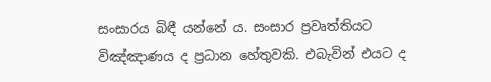සංසාරය බිඳී යන්නේ ය. සංසාර ප්‍ර‍වෘත්තියට විඤ්ඤාණය ද ප්‍ර‍ධාන හේතුවකි. එබැවින් එයට ද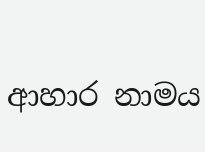ආහාර නාමය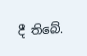දී තිබේ.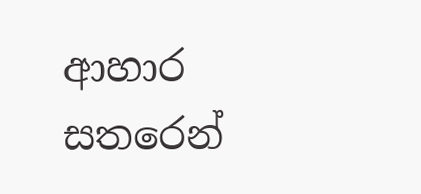ආහාර සතරෙන්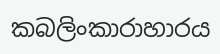කබලිංකාරාහාරය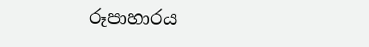රූපාහාරය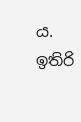ය. ඉතිරි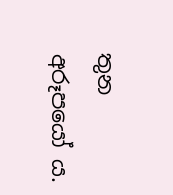තුන අරූපයෝ ය.